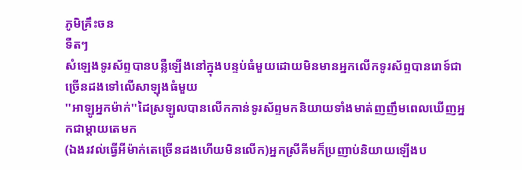ភូមិគ្រឹះចន
ទឺតៗ
សំឡេងទូរស័ព្ទបានបន្លឺឡើងនៅក្នុងបន្ទប់ធំមួយដោយមិនមានអ្នកលើកទូរស័ព្ទបានរោទ៍ជាច្រើនដងទៅលើសាឡុងធំមួយ
''អាឡូអ្នកម៉ាក់''ដៃស្រឡូលបានលើកកាន់ទូរស័ព្ទមកនិយាយទាំងមាត់ញញឹមពេលឃើញអ្នកជាម្តាយតេមក
(ឯងរវល់ធ្វើអីម៉ាក់តេច្រើនដងហើយមិនលើក)អ្នកស្រីគីមក៏ប្រញាប់និយាយឡើងប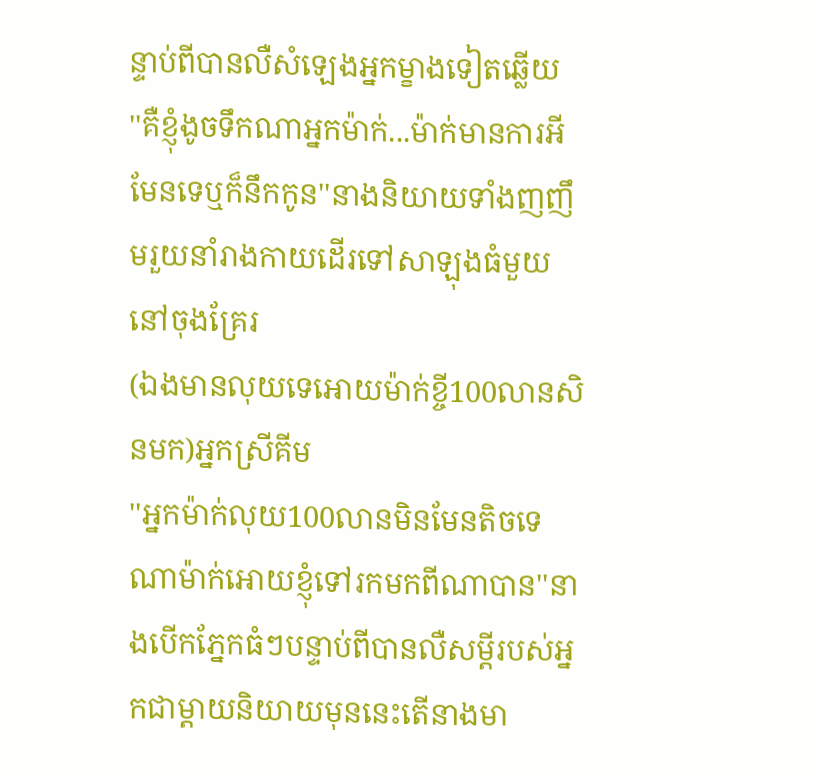ន្ទាប់ពីបានលឺសំឡេងអ្នកម្ខាងទៀតឆ្លើយ
''គឺខ្ញុំងូចទឹកណាអ្នកម៉ាក់...ម៉ាក់មានការអីមែនទេឬក៏នឹកកូន''នាងនិយាយទាំងញញឹមរួយនាំរាងកាយដើរទៅសាឡុងធំមួយនៅចុងគ្រែរ
(ឯងមានលុយទេអោយម៉ាក់ខ្ចី100លានសិនមក)អ្នកស្រីគីម
''អ្នកម៉ាក់លុយ100លានមិនមែនតិចទេណាម៉ាក់អោយខ្ញុំទៅរកមកពីណាបាន''នាងបើកភ្នែកធំៗបន្ទាប់ពីបានលឺសម្ដីរបស់អ្នកជាម្តាយនិយាយមុននេះតើនាងមា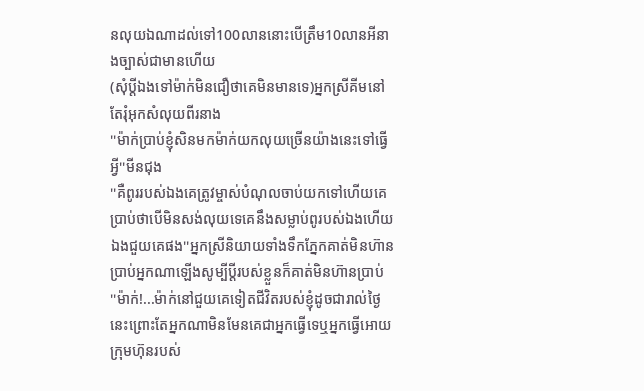នលុយឯណាដល់ទៅ100លាននោះបើត្រឹម10លានអីនាងច្បាស់ជាមានហើយ
(សុំប្តីឯងទៅម៉ាក់មិនជឿថាគេមិនមានទេ)អ្នកស្រីគីមនៅតែរុំអុកសំលុយពីរនាង
''ម៉ាក់ប្រាប់ខ្ញុំសិនមកម៉ាក់យកលុយច្រើនយ៉ាងនេះទៅធ្វើអ្វី''មីនជុង
''គឺពូររបស់ឯងគេត្រូវម្ចាស់បំណុលចាប់យកទៅហើយគេប្រាប់ថាបើមិនសង់លុយទេគេនឹងសម្លាប់ពូរបស់ឯងហើយឯងជួយគេផង''អ្នកស្រីនិយាយទាំងទឹកភ្នែកគាត់មិនហ៊ានប្រាប់អ្នកណាឡើងសូម្បីប្តីរបស់ខ្លួនក៏គាត់មិនហ៊ានប្រាប់
''ម៉ាក់!...ម៉ាក់នៅជួយគេទៀតជីវិតរបស់ខ្ញុំដូចជារាល់ថ្ងៃនេះព្រោះតែអ្នកណាមិនមែនគេជាអ្នកធ្វើទេឬអ្នកធ្វើអោយក្រុមហ៊ុនរបស់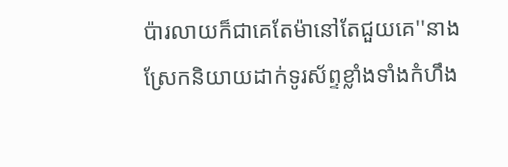ប៉ារលាយក៏ជាគេតែម៉ានៅតែជួយគេ''នាងស្រែកនិយាយដាក់ទូរស័ព្ទខ្លាំងទាំងកំហឹង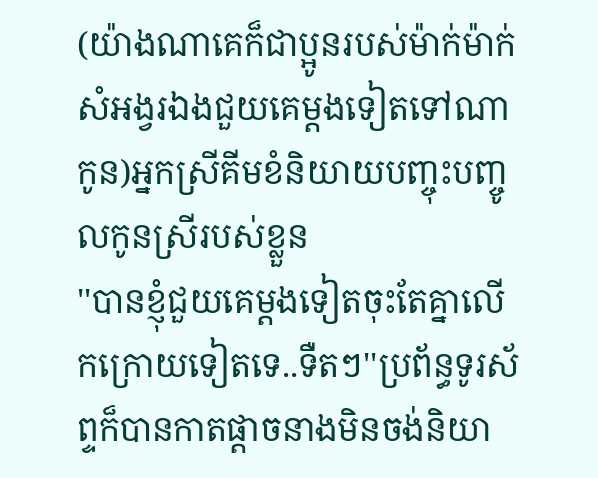(យ៉ាងណាគេក៏ជាប្អូនរបស់ម៉ាក់ម៉ាក់សំអង្វរឯងជួយគេម្តងទៀតទៅណាកូន)អ្នកស្រីគីមខំនិយាយបញ្ចុះបញ្ចូលកូនស្រីរបស់ខ្លួន
''បានខ្ញុំជួយគេម្តងទៀតចុះតែគ្នាលើកក្រោយទៀតទេ..ទឺតៗ''ប្រព័ន្ធទូរស័ព្ទក៏បានកាតផ្តាចនាងមិនចង់និយា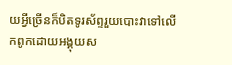យអ្វីច្រើនក៏បិតទូរស័ព្ទរួយបោះវាទៅលើកពូកដោយអង្គុយស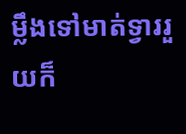ម្លឹងទៅមាត់ទ្វាររួយក៏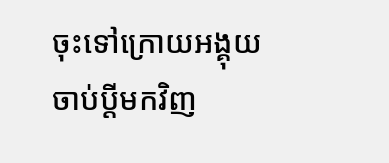ចុះទៅក្រោយអង្គុយចាប់ប្តីមកវិញ